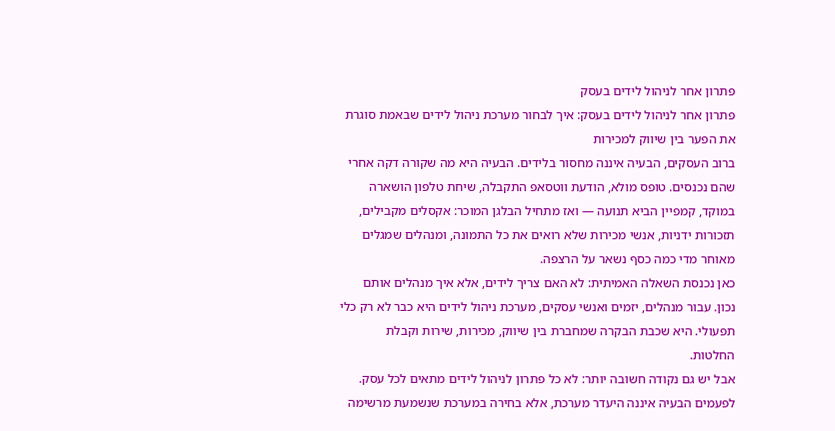פתרון אחר לניהול לידים בעסק
פתרון אחר לניהול לידים בעסק: איך לבחור מערכת ניהול לידים שבאמת סוגרת את הפער בין שיווק למכירות
ברוב העסקים, הבעיה איננה מחסור בלידים. הבעיה היא מה שקורה דקה אחרי שהם נכנסים. טופס מולא, הודעת ווטסאפ התקבלה, שיחת טלפון הושארה במוקד, קמפיין הביא תנועה — ואז מתחיל הבלגן המוכר: אקסלים מקבילים, תזכורות ידניות, אנשי מכירות שלא רואים את כל התמונה, ומנהלים שמגלים מאוחר מדי כמה כסף נשאר על הרצפה.
כאן נכנסת השאלה האמיתית: לא האם צריך לידים, אלא איך מנהלים אותם נכון. עבור מנהלים, יזמים ואנשי עסקים, מערכת ניהול לידים היא כבר לא רק כלי תפעולי. היא שכבת הבקרה שמחברת בין שיווק, מכירות, שירות וקבלת החלטות.
אבל יש גם נקודה חשובה יותר: לא כל פתרון לניהול לידים מתאים לכל עסק. לפעמים הבעיה איננה היעדר מערכת, אלא בחירה במערכת שנשמעת מרשימה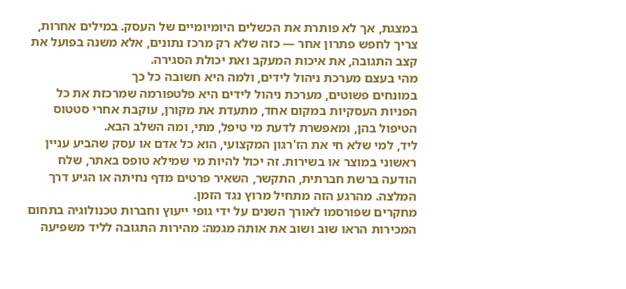במצגת, אך לא פותרת את הכשלים היומיומיים של העסק. במילים אחרות, צריך לחפש פתרון אחר — כזה שלא רק מרכז נתונים, אלא משנה בפועל את קצב התגובה, את איכות המעקב ואת יכולת הסגירה.
מהי בעצם מערכת ניהול לידים, ולמה היא חשובה כל כך
במונחים פשוטים, מערכת ניהול לידים היא פלטפורמה שמרכזת את כל הפניות העסקיות במקום אחד, מתעדת את מקורן, עוקבת אחרי סטטוס הטיפול בהן, ומאפשרת לדעת מי טיפל, מתי, ומה השלב הבא.
ליד, למי שלא חי את הז'רגון המקצועי, הוא כל אדם או עסק שהביע עניין ראשוני במוצר או בשירות. זה יכול להיות מי שמילא טופס באתר, שלח הודעה ברשת חברתית, התקשר, השאיר פרטים מדף נחיתה או הגיע דרך המלצה. מהרגע הזה מתחיל מרוץ נגד הזמן.
מחקרים שפורסמו לאורך השנים על ידי גופי ייעוץ וחברות טכנולוגיה בתחום המכירות הראו שוב ושוב את אותה מגמה: מהירות התגובה לליד משפיעה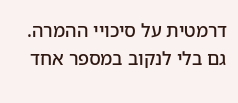דרמטית על סיכויי ההמרה. גם בלי לנקוב במספר אחד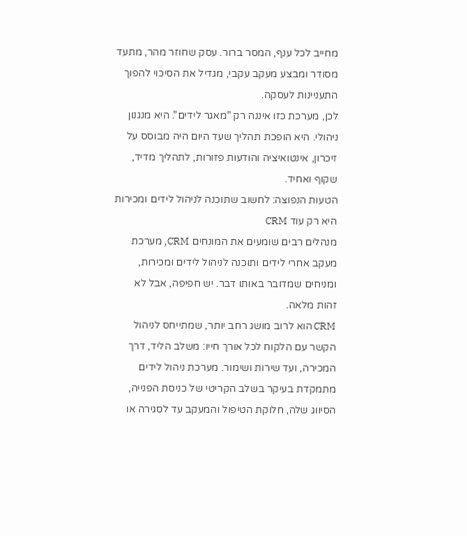מחייב לכל ענף, המסר ברור. עסק שחוזר מהר, מתעד מסודר ומבצע מעקב עקבי, מגדיל את הסיכוי להפוך התעניינות לעסקה.
לכן, מערכת כזו איננה רק "מאגר לידים". היא מנגנון ניהולי. היא הופכת תהליך שעד היום היה מבוסס על זיכרון, אינטואיציה והודעות פזורות, לתהליך מדיד, שקוף ואחיד.
הטעות הנפוצה: לחשוב שתוכנה לניהול לידים ומכירות היא רק עוד CRM
מנהלים רבים שומעים את המונחים CRM, מערכת מעקב אחרי לידים ותוכנה לניהול לידים ומכירות, ומניחים שמדובר באותו דבר. יש חפיפה, אבל לא זהות מלאה.
CRM הוא לרוב מושג רחב יותר, שמתייחס לניהול הקשר עם הלקוח לכל אורך חייו: משלב הליד, דרך המכירה, ועד שירות ושימור. מערכת ניהול לידים מתמקדת בעיקר בשלב הקריטי של כניסת הפנייה, הסיווג שלה, חלוקת הטיפול והמעקב עד לסגירה או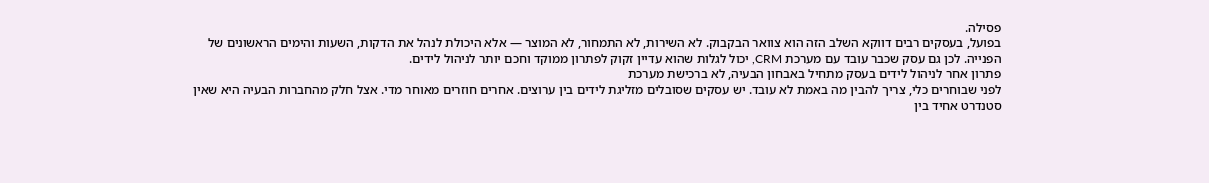פסילה.
בפועל, בעסקים רבים דווקא השלב הזה הוא צוואר הבקבוק. לא השירות, לא התמחור, לא המוצר — אלא היכולת לנהל את הדקות, השעות והימים הראשונים של הפנייה. לכן גם עסק שכבר עובד עם מערכת CRM, יכול לגלות שהוא עדיין זקוק לפתרון ממוקד וחכם יותר לניהול לידים.
פתרון אחר לניהול לידים בעסק מתחיל באבחון הבעיה, לא ברכישת מערכת
לפני שבוחרים כלי, צריך להבין מה באמת לא עובד. יש עסקים שסובלים מזליגת לידים בין ערוצים. אחרים חוזרים מאוחר מדי. אצל חלק מהחברות הבעיה היא שאין סטנדרט אחיד בין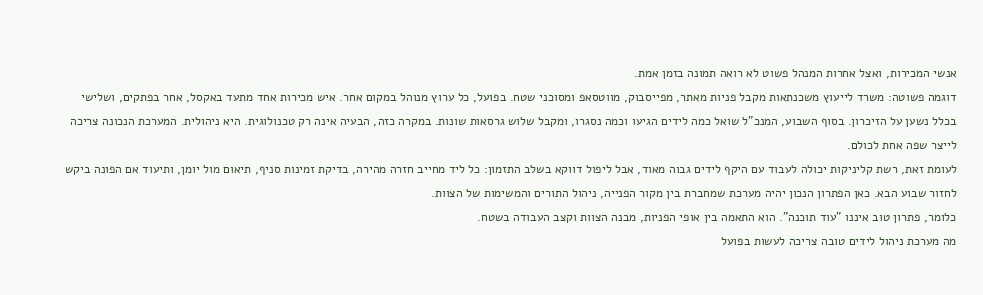אנשי המכירות, ואצל אחרות המנהל פשוט לא רואה תמונה בזמן אמת.
דוגמה פשוטה: משרד לייעוץ משכנתאות מקבל פניות מאתר, מפייסבוק, מווטסאפ ומסוכני שטח. בפועל, כל ערוץ מנוהל במקום אחר. איש מכירות אחד מתעד באקסל, אחר בפתקים, ושלישי בכלל נשען על הזיכרון. בסוף השבוע, המנכ"ל שואל כמה לידים הגיעו וכמה נסגרו, ומקבל שלוש גרסאות שונות. במקרה כזה, הבעיה אינה רק טכנולוגית. היא ניהולית. המערכת הנכונה צריכה לייצר שפה אחת לכולם.
לעומת זאת, רשת קליניקות יכולה לעבוד עם היקף לידים גבוה מאוד, אבל ליפול דווקא בשלב התזמון: כל ליד מחייב חזרה מהירה, בדיקת זמינות סניף, תיאום מול יומן, ותיעוד אם הפונה ביקש לחזור שבוע הבא. כאן הפתרון הנכון יהיה מערכת שמחברת בין מקור הפנייה, ניהול התורים והמשימות של הצוות.
כלומר, פתרון טוב איננו "עוד תוכנה". הוא התאמה בין אופי הפניות, מבנה הצוות וקצב העבודה בשטח.
מה מערכת ניהול לידים טובה צריכה לעשות בפועל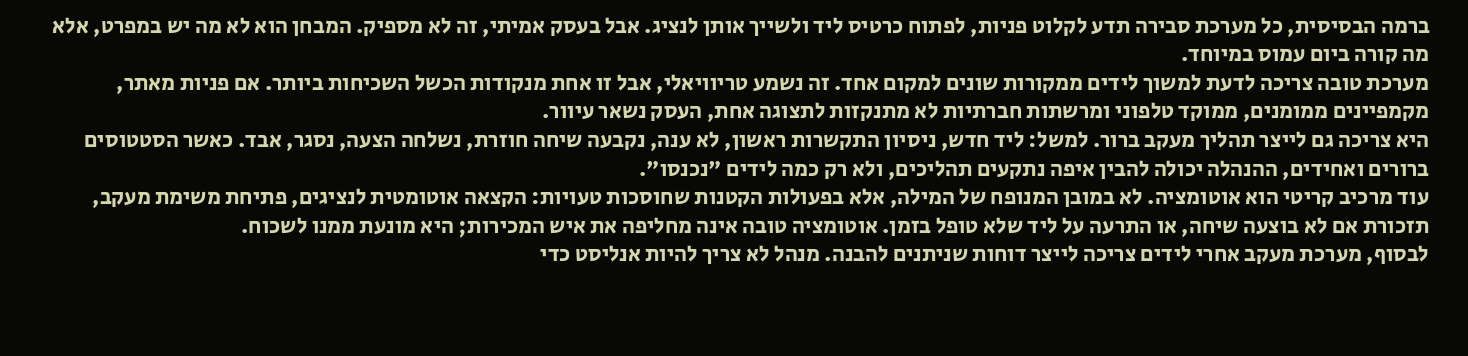ברמה הבסיסית, כל מערכת סבירה תדע לקלוט פניות, לפתוח כרטיס ליד ולשייך אותן לנציג. אבל בעסק אמיתי, זה לא מספיק. המבחן הוא לא מה יש במפרט, אלא מה קורה ביום עמוס במיוחד.
מערכת טובה צריכה לדעת למשוך לידים ממקורות שונים למקום אחד. זה נשמע טריוויאלי, אבל זו אחת מנקודות הכשל השכיחות ביותר. אם פניות מאתר, מקמפיינים ממומנים, ממוקד טלפוני ומרשתות חברתיות לא מתנקזות לתצוגה אחת, העסק נשאר עיוור.
היא צריכה גם לייצר תהליך מעקב ברור. למשל: ליד חדש, ניסיון התקשרות ראשון, לא ענה, נקבעה שיחה חוזרת, נשלחה הצעה, נסגר, אבד. כאשר הסטטוסים ברורים ואחידים, ההנהלה יכולה להבין איפה נתקעים תהליכים, ולא רק כמה לידים "נכנסו".
עוד מרכיב קריטי הוא אוטומציה. לא במובן המנופח של המילה, אלא בפעולות הקטנות שחוסכות טעויות: הקצאה אוטומטית לנציגים, פתיחת משימת מעקב, תזכורת אם לא בוצעה שיחה, או התרעה על ליד שלא טופל בזמן. אוטומציה טובה אינה מחליפה את איש המכירות; היא מונעת ממנו לשכוח.
לבסוף, מערכת מעקב אחרי לידים צריכה לייצר דוחות שניתנים להבנה. מנהל לא צריך להיות אנליסט כדי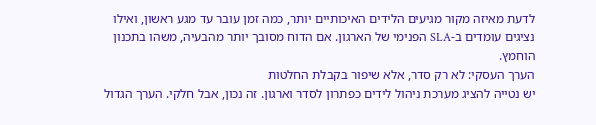לדעת מאיזה מקור מגיעים הלידים האיכותיים יותר, כמה זמן עובר עד מגע ראשון, ואילו נציגים עומדים ב-SLA הפנימי של הארגון. אם הדוח מסובך יותר מהבעיה, משהו בתכנון הוחמץ.
הערך העסקי: לא רק סדר, אלא שיפור בקבלת החלטות
יש נטייה להציג מערכת ניהול לידים כפתרון לסדר וארגון. זה נכון, אבל חלקי. הערך הגדול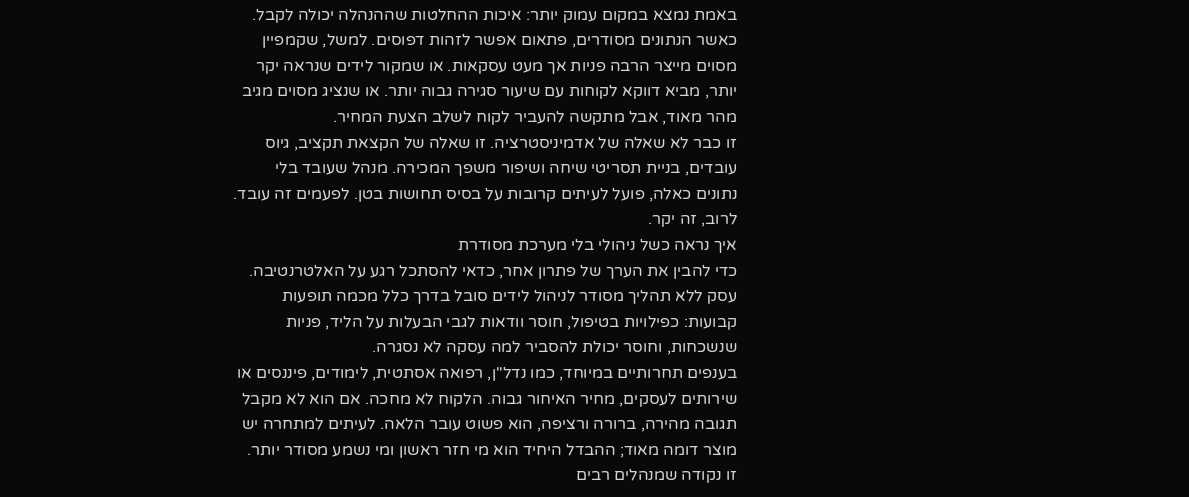באמת נמצא במקום עמוק יותר: איכות ההחלטות שההנהלה יכולה לקבל.
כאשר הנתונים מסודרים, פתאום אפשר לזהות דפוסים. למשל, שקמפיין מסוים מייצר הרבה פניות אך מעט עסקאות. או שמקור לידים שנראה יקר יותר, מביא דווקא לקוחות עם שיעור סגירה גבוה יותר. או שנציג מסוים מגיב מהר מאוד, אבל מתקשה להעביר לקוח לשלב הצעת המחיר.
זו כבר לא שאלה של אדמיניסטרציה. זו שאלה של הקצאת תקציב, גיוס עובדים, בניית תסריטי שיחה ושיפור משפך המכירה. מנהל שעובד בלי נתונים כאלה, פועל לעיתים קרובות על בסיס תחושות בטן. לפעמים זה עובד. לרוב, זה יקר.
איך נראה כשל ניהולי בלי מערכת מסודרת
כדי להבין את הערך של פתרון אחר, כדאי להסתכל רגע על האלטרנטיבה. עסק ללא תהליך מסודר לניהול לידים סובל בדרך כלל מכמה תופעות קבועות: כפילויות בטיפול, חוסר וודאות לגבי הבעלות על הליד, פניות שנשכחות, וחוסר יכולת להסביר למה עסקה לא נסגרה.
בענפים תחרותיים במיוחד, כמו נדל"ן, רפואה אסתטית, לימודים, פיננסים או שירותים לעסקים, מחיר האיחור גבוה. הלקוח לא מחכה. אם הוא לא מקבל תגובה מהירה, ברורה ורציפה, הוא פשוט עובר הלאה. לעיתים למתחרה יש מוצר דומה מאוד; ההבדל היחיד הוא מי חזר ראשון ומי נשמע מסודר יותר.
זו נקודה שמנהלים רבים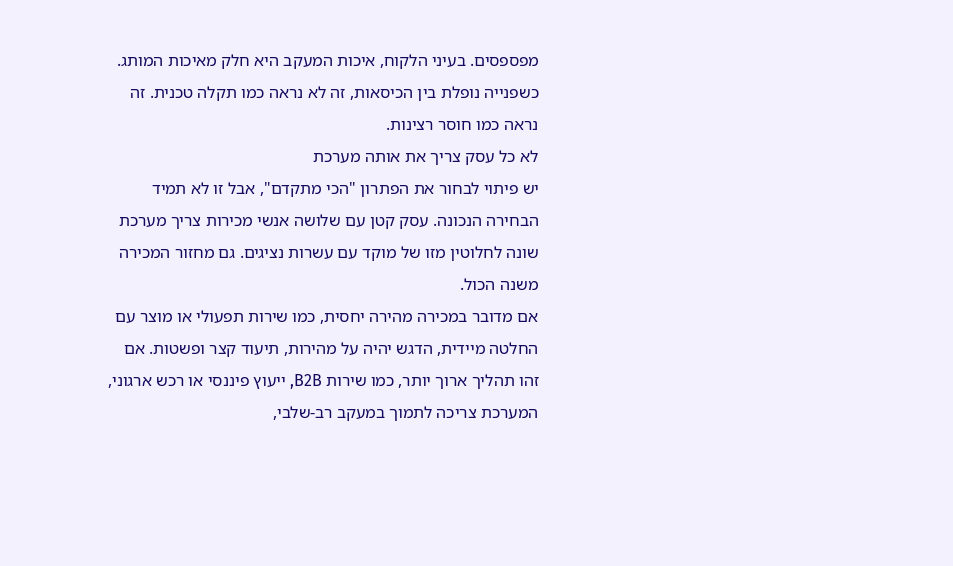מפספסים. בעיני הלקוח, איכות המעקב היא חלק מאיכות המותג. כשפנייה נופלת בין הכיסאות, זה לא נראה כמו תקלה טכנית. זה נראה כמו חוסר רצינות.
לא כל עסק צריך את אותה מערכת
יש פיתוי לבחור את הפתרון "הכי מתקדם", אבל זו לא תמיד הבחירה הנכונה. עסק קטן עם שלושה אנשי מכירות צריך מערכת שונה לחלוטין מזו של מוקד עם עשרות נציגים. גם מחזור המכירה משנה הכול.
אם מדובר במכירה מהירה יחסית, כמו שירות תפעולי או מוצר עם החלטה מיידית, הדגש יהיה על מהירות, תיעוד קצר ופשטות. אם זהו תהליך ארוך יותר, כמו שירות B2B, ייעוץ פיננסי או רכש ארגוני, המערכת צריכה לתמוך במעקב רב-שלבי,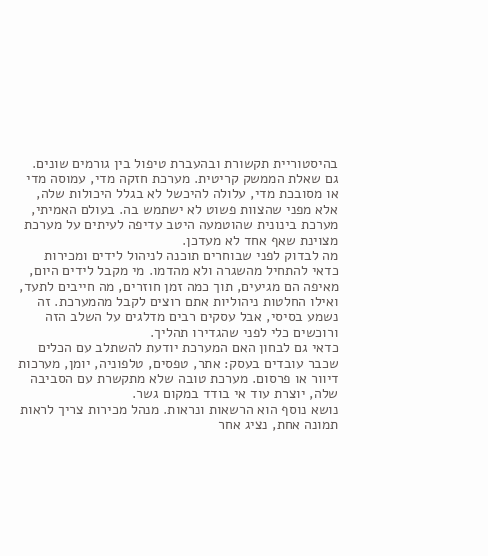בהיסטוריית תקשורת ובהעברת טיפול בין גורמים שונים.
גם שאלת הממשק קריטית. מערכת חזקה מדי, עמוסה מדי או מסובכת מדי, עלולה להיכשל לא בגלל היכולות שלה, אלא מפני שהצוות פשוט לא ישתמש בה. בעולם האמיתי, מערכת בינונית שהוטמעה היטב עדיפה לעיתים על מערכת מצוינת שאף אחד לא מעדכן.
מה לבדוק לפני שבוחרים תוכנה לניהול לידים ומכירות
כדאי להתחיל מהשגרה ולא מהדמו. מי מקבל לידים היום, מאיפה הם מגיעים, תוך כמה זמן חוזרים, מה חייבים לתעד, ואילו החלטות ניהוליות אתם רוצים לקבל מהמערכת. זה נשמע בסיסי, אבל עסקים רבים מדלגים על השלב הזה ורוכשים כלי לפני שהגדירו תהליך.
כדאי גם לבחון האם המערכת יודעת להשתלב עם הכלים שכבר עובדים בעסק: אתר, טפסים, טלפוניה, יומן, מערכות דיוור או פרסום. מערכת טובה שלא מתקשרת עם הסביבה שלה, יוצרת עוד אי בודד במקום גשר.
נושא נוסף הוא הרשאות ונראות. מנהל מכירות צריך לראות תמונה אחת, נציג אחר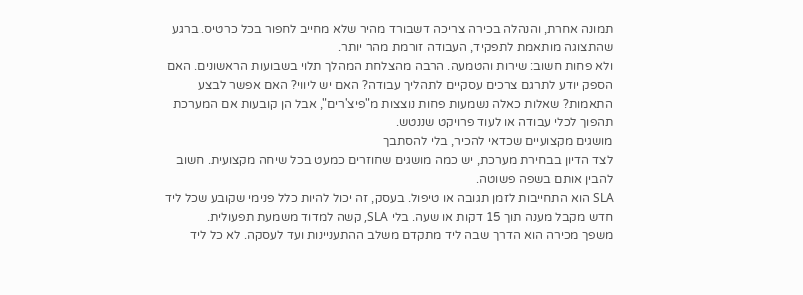תמונה אחרת, והנהלה בכירה צריכה דשבורד מהיר שלא מחייב לחפור בכל כרטיס. ברגע שהתצוגה מותאמת לתפקיד, העבודה זורמת מהר יותר.
ולא פחות חשוב: שירות והטמעה. הרבה מהצלחת המהלך תלוי בשבועות הראשונים. האם הספק יודע לתרגם צרכים עסקיים לתהליך עבודה? האם יש ליווי? האם אפשר לבצע התאמות? שאלות כאלה נשמעות פחות נוצצות מ"פיצ'רים", אבל הן קובעות אם המערכת תהפוך לכלי עבודה או לעוד פרויקט שננטש.
מושגים מקצועיים שכדאי להכיר, בלי להסתבך
לצד הדיון בבחירת מערכת, יש כמה מושגים שחוזרים כמעט בכל שיחה מקצועית. חשוב להבין אותם בשפה פשוטה.
SLA הוא התחייבות לזמן תגובה או טיפול. בעסק, זה יכול להיות כלל פנימי שקובע שכל ליד חדש מקבל מענה תוך 15 דקות או שעה. בלי SLA, קשה למדוד משמעת תפעולית.
משפך מכירה הוא הדרך שבה ליד מתקדם משלב ההתעניינות ועד לעסקה. לא כל ליד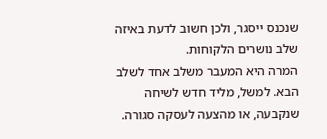שנכנס ייסגר, ולכן חשוב לדעת באיזה שלב נושרים הלקוחות.
המרה היא המעבר משלב אחד לשלב הבא. למשל, מליד חדש לשיחה שנקבעה, או מהצעה לעסקה סגורה.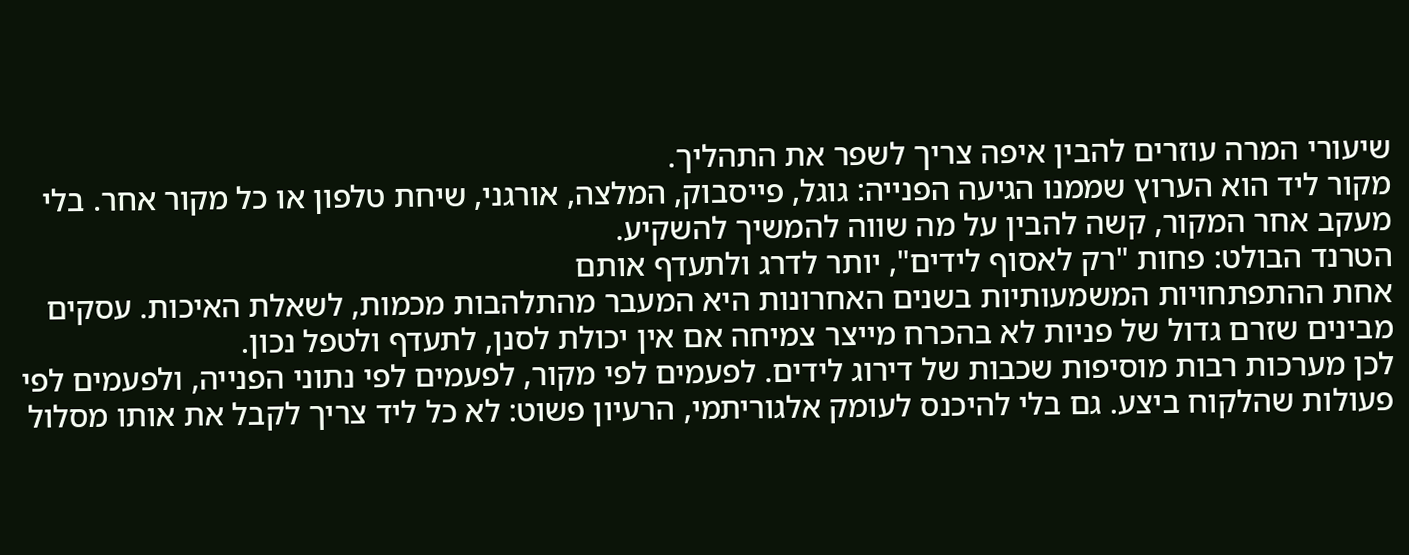שיעורי המרה עוזרים להבין איפה צריך לשפר את התהליך.
מקור ליד הוא הערוץ שממנו הגיעה הפנייה: גוגל, פייסבוק, המלצה, אורגני, שיחת טלפון או כל מקור אחר. בלי מעקב אחר המקור, קשה להבין על מה שווה להמשיך להשקיע.
הטרנד הבולט: פחות "רק לאסוף לידים", יותר לדרג ולתעדף אותם
אחת ההתפתחויות המשמעותיות בשנים האחרונות היא המעבר מהתלהבות מכמות, לשאלת האיכות. עסקים מבינים שזרם גדול של פניות לא בהכרח מייצר צמיחה אם אין יכולת לסנן, לתעדף ולטפל נכון.
לכן מערכות רבות מוסיפות שכבות של דירוג לידים. לפעמים לפי מקור, לפעמים לפי נתוני הפנייה, ולפעמים לפי פעולות שהלקוח ביצע. גם בלי להיכנס לעומק אלגוריתמי, הרעיון פשוט: לא כל ליד צריך לקבל את אותו מסלול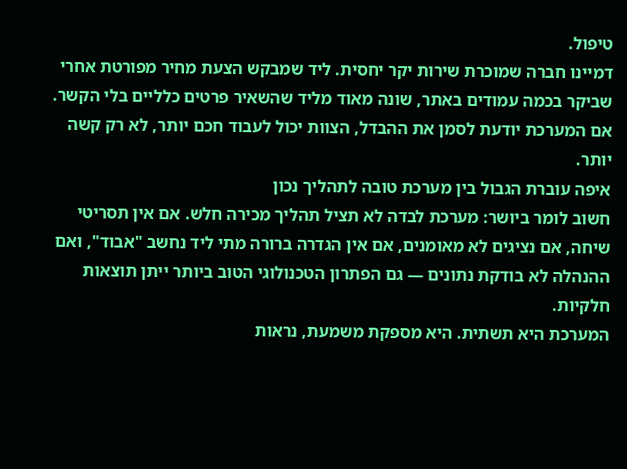טיפול.
דמיינו חברה שמוכרת שירות יקר יחסית. ליד שמבקש הצעת מחיר מפורטת אחרי שביקר בכמה עמודים באתר, שונה מאוד מליד שהשאיר פרטים כלליים בלי הקשר. אם המערכת יודעת לסמן את ההבדל, הצוות יכול לעבוד חכם יותר, לא רק קשה יותר.
איפה עוברת הגבול בין מערכת טובה לתהליך נכון
חשוב לומר ביושר: מערכת לבדה לא תציל תהליך מכירה חלש. אם אין תסריטי שיחה, אם נציגים לא מאומנים, אם אין הגדרה ברורה מתי ליד נחשב "אבוד", ואם ההנהלה לא בודקת נתונים — גם הפתרון הטכנולוגי הטוב ביותר ייתן תוצאות חלקיות.
המערכת היא תשתית. היא מספקת משמעת, נראות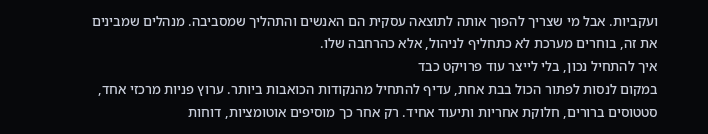ועקביות. אבל מי שצריך להפוך אותה לתוצאה עסקית הם האנשים והתהליך שמסביבה. מנהלים שמבינים את זה, בוחרים מערכת לא כתחליף לניהול, אלא כהרחבה שלו.
איך להתחיל נכון, בלי לייצר עוד פרויקט כבד
במקום לנסות לפתור הכול בבת אחת, עדיף להתחיל מהנקודות הכואבות ביותר. ערוץ פניות מרכזי אחד, סטטוסים ברורים, חלוקת אחריות ותיעוד אחיד. רק אחר כך מוסיפים אוטומציות, דוחות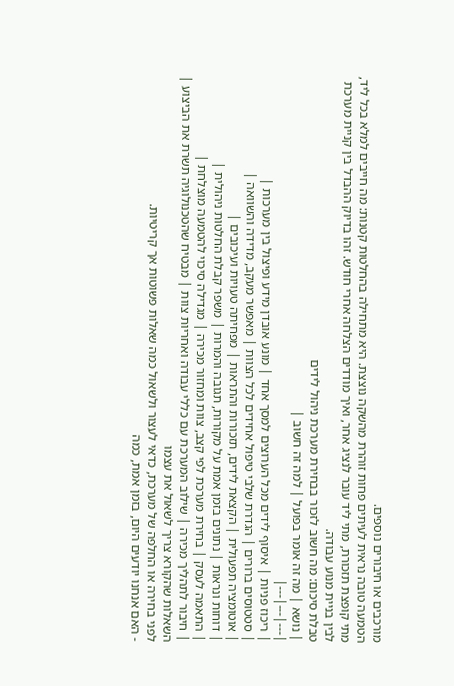מורכבים או חיבורים נוספים.
הטמעה טובה נראית לעיתים פחות זוהרת מהשקה נוצצת. היא מתחילה בהחלטות קטנות: מה חייבים למלא בכל ליד, מתי קופצת תזכורת, מתי ליד עובר לנציג אחר, ואיך מודדים הצלחה אחרי חודש. זהו בדיוק ההבדל בין קניית מערכת לבין בניית מנוע עבודה.
טבלת סיכום: מה חשוב לזכור בבחירת מערכת ניהול לידים
| נושא | מה זה אומר בפועל | למה זה חשוב |
|---|---|---|
| ריכוז פניות | איסוף לידים מכל הערוצים למסך אחד | מונע אובדן מידע ופיצול בין מערכות |
| סטטוסים ברורים | הגדרת שלבי טיפול אחידים לכל הצוות | מאפשר מעקב, מדידה והשוואה |
| אוטומציה תפעולית | הקצאת לידים, תזכורות והתראות | מפחיתה טעויות ועיכובים |
| דוחות ונראות | נתונים בזמן אמת על מקורות, תגובה והמרות | משפר קבלת החלטות ניהולית |
| התאמה לעסק | בחירת מערכת לפי קצב, צוות ומחזור מכירה | מגדילה סיכוי להטמעה מוצלחת |
| חיבור לתהליך מכירה | שילוב המערכת עם כללי עבודה ואחריות צוות | מבטיח שהטכנולוגיה תשרת את הביצוע |
השאלות שהקורא צריך לשאול את עצמו
לפני בחירה או החלפה של מערכת, כדאי לעצור ולשאול כמה שאלות פשוטות אך קריטיות.
- האם אנחנו יודעים היום, בזמן אמת, כמה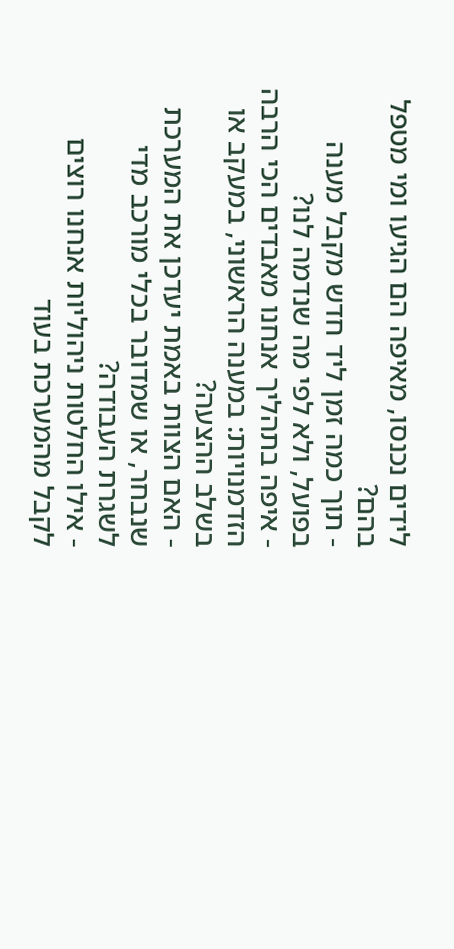לידים נכנסו, מאיפה הם הגיעו ומי מטפל בהם?
- תוך כמה זמן ליד חדש מקבל מענה בפועל, ולא לפי מה שנדמה לנו?
- איפה בתהליך אנחנו מאבדים הכי הרבה הזדמנויות: במענה הראשוני, במעקב או בשלב ההצעה?
- האם הצוות באמת יעדכן את המערכת שנבחר, או שמדובר בכלי מורכב מדי לשגרת העבודה?
- אילו החלטות ניהוליות אנחנו רוצים לקבל מהמערכת בעוד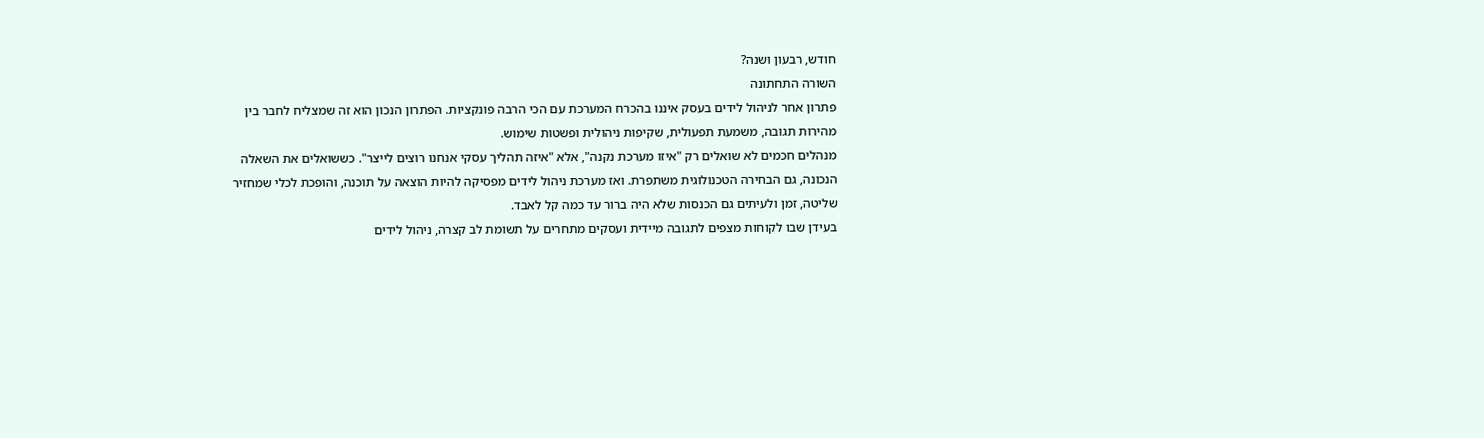חודש, רבעון ושנה?
השורה התחתונה
פתרון אחר לניהול לידים בעסק איננו בהכרח המערכת עם הכי הרבה פונקציות. הפתרון הנכון הוא זה שמצליח לחבר בין מהירות תגובה, משמעת תפעולית, שקיפות ניהולית ופשטות שימוש.
מנהלים חכמים לא שואלים רק "איזו מערכת נקנה", אלא "איזה תהליך עסקי אנחנו רוצים לייצר". כששואלים את השאלה הנכונה, גם הבחירה הטכנולוגית משתפרת. ואז מערכת ניהול לידים מפסיקה להיות הוצאה על תוכנה, והופכת לכלי שמחזיר שליטה, זמן ולעיתים גם הכנסות שלא היה ברור עד כמה קל לאבד.
בעידן שבו לקוחות מצפים לתגובה מיידית ועסקים מתחרים על תשומת לב קצרה, ניהול לידים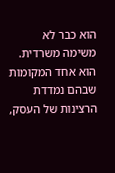הוא כבר לא משימה משרדית. הוא אחד המקומות שבהם נמדדת הרצינות של העסק,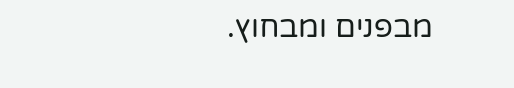מבפנים ומבחוץ.